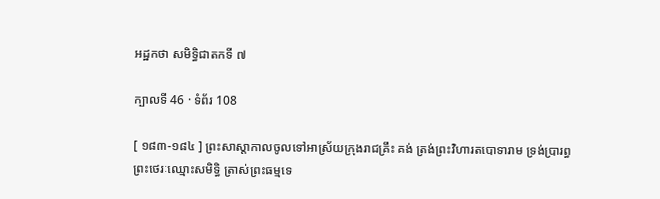អដ្ឋកថា សមិទ្ធិជាតកទី ៧

ក្បាលទី 46 · ទំព័រ 108

[ ១៨៣-១៨៤ ] ព្រះសាស្តាកាលចូលទៅអាស្រ័យក្រុងរាជគ្រឹះ គង់ ត្រង់ព្រះវិហារតបោទារាម ទ្រង់ប្រារព្ធព្រះថេរៈឈ្មោះសមិទ្ធិ ត្រាស់ព្រះធម្មទេ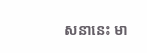សនានេះ មា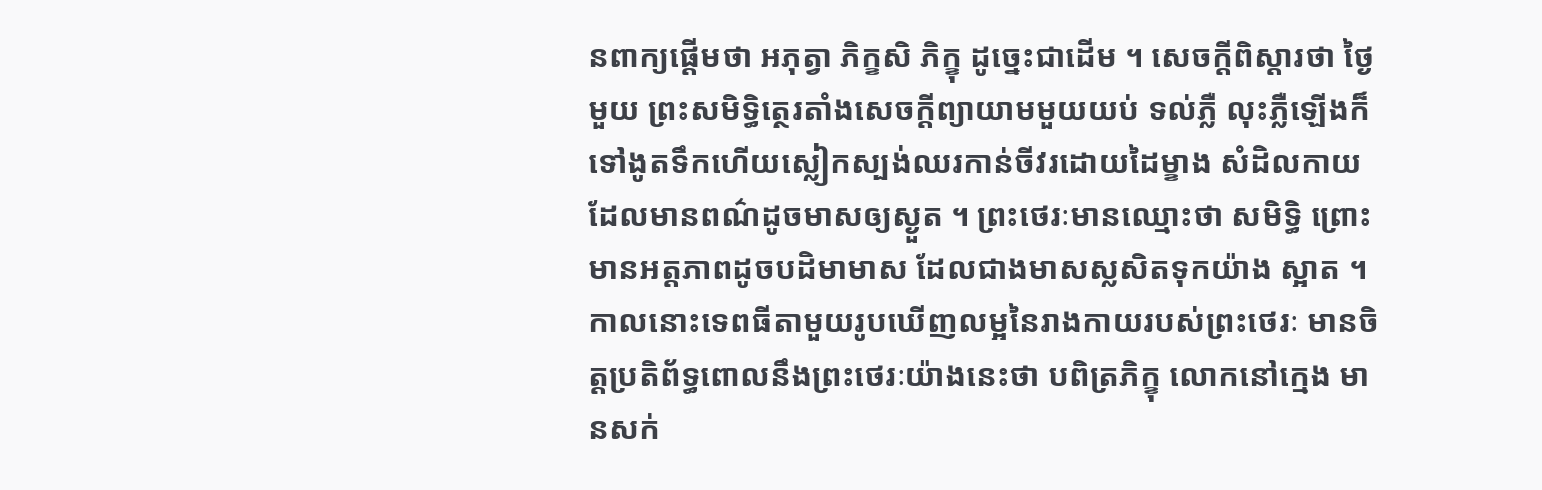នពាក្យផ្តើមថា អភុត្វា ភិក្ខសិ ភិក្ខុ ដូច្នេះជាដើម ។ សេចក្តីពិស្តារថា ថ្ងៃមួយ ព្រះសមិទ្ធិត្ថេរតាំងសេចក្តីព្យាយាមមួយយប់ ទល់ភ្លឺ លុះភ្លឺឡើងក៏ទៅងូតទឹកហើយស្លៀកស្បង់ឈរកាន់ចីវរដោយដៃម្ខាង សំដិលកាយដែលមានពណ៌ដូចមាសឲ្យស្ងួត ។ ព្រះថេរៈមានឈ្មោះថា សមិទ្ធិ ព្រោះមានអត្តភាពដូចបដិមាមាស ដែលជាងមាសស្លសិតទុកយ៉ាង ស្អាត ។ កាលនោះទេពធីតាមួយរូបឃើញលម្អនៃរាងកាយរបស់ព្រះថេរៈ មានចិត្តប្រតិព័ទ្ធពោលនឹងព្រះថេរៈយ៉ាងនេះថា បពិត្រភិក្ខុ លោកនៅក្មេង មានសក់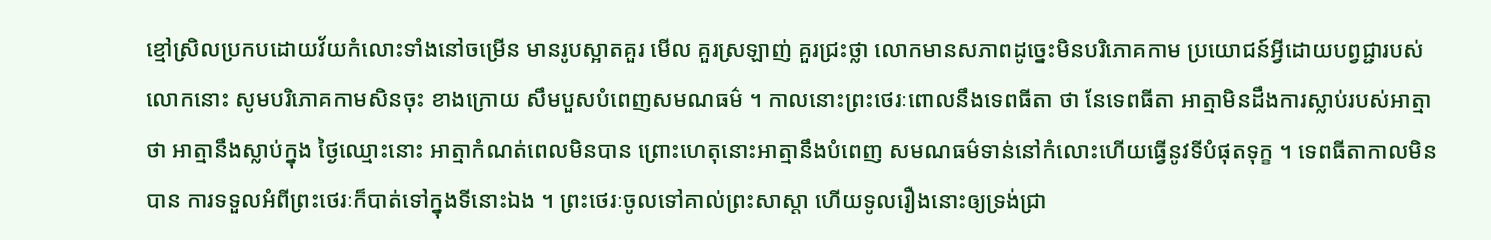ខ្មៅស្រិលប្រកបដោយវ័យកំលោះទាំងនៅចម្រើន មានរូបស្អាតគួរ មើល គួរស្រឡាញ់ គួរជ្រះថ្លា លោកមានសភាពដូច្នេះមិនបរិភោគកាម ប្រយោជន៍អ្វីដោយបព្វជ្ជារបស់លោកនោះ សូមបរិភោគកាមសិនចុះ ខាងក្រោយ សឹមបួសបំពេញសមណធម៌ ។ កាលនោះព្រះថេរៈពោលនឹងទេពធីតា ថា នែទេពធីតា អាត្មាមិនដឹងការស្លាប់របស់អាត្មាថា អាត្មានឹងស្លាប់ក្នុង ថ្ងៃឈ្មោះនោះ អាត្មាកំណត់ពេលមិនបាន ព្រោះហេតុនោះអាត្មានឹងបំពេញ សមណធម៌ទាន់នៅកំលោះហើយធ្វើនូវទីបំផុតទុក្ខ ។ ទេពធីតាកាលមិនបាន ការទទួលអំពីព្រះថេរៈក៏បាត់ទៅក្នុងទីនោះឯង ។ ព្រះថេរៈចូលទៅគាល់ព្រះសាស្តា ហើយទូលរឿងនោះឲ្យទ្រង់ជ្រា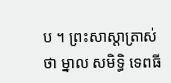ប ។ ព្រះសាស្តាត្រាស់ថា ម្នាល សមិទ្ធិ ទេពធី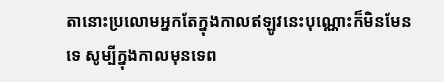តានោះប្រលោមអ្នកតែក្នុងកាលឥឡូវនេះបុណ្ណោះក៏មិនមែនទេ សូម្បីក្នុងកាលមុនទេព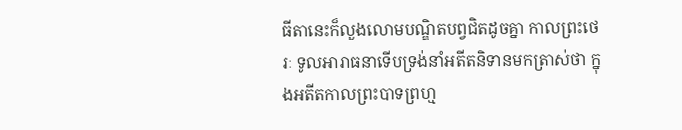ធីតានេះក៏លួងលោមបណ្ឌិតបព្វជិតដូចគ្នា កាលព្រះថេរៈ ទូលអារាធនាទើបទ្រង់នាំអតីតនិទានមកត្រាស់ថា ក្នុងអតីតកាលព្រះបាទព្រហ្ម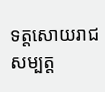ទត្តសោយរាជសម្បត្ត